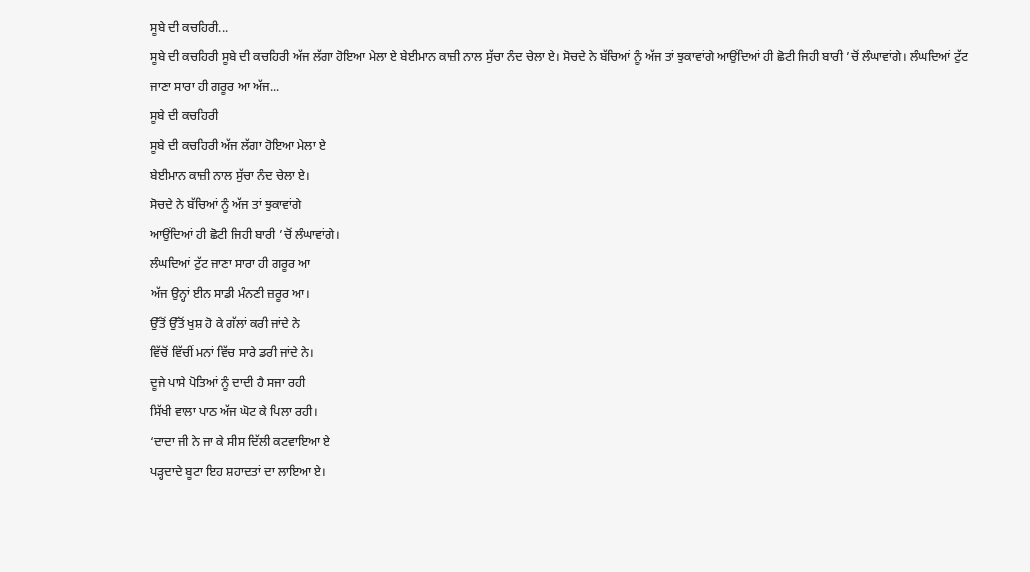ਸੂਬੇ ਦੀ ਕਚਹਿਰੀ...
ਸੂਬੇ ਦੀ ਕਚਹਿਰੀ ਸੂਬੇ ਦੀ ਕਚਹਿਰੀ ਅੱਜ ਲੱਗਾ ਹੋਇਆ ਮੇਲਾ ਏ ਬੇਈਮਾਨ ਕਾਜ਼ੀ ਨਾਲ ਸੁੱਚਾ ਨੰਦ ਚੇਲਾ ਏ। ਸੋਚਦੇ ਨੇ ਬੱਚਿਆਂ ਨੂੰ ਅੱਜ ਤਾਂ ਝੁਕਾਵਾਂਗੇ ਆਉਂਦਿਆਂ ਹੀ ਛੋਟੀ ਜਿਹੀ ਬਾਰੀ ’ਚੋਂ ਲੰਘਾਵਾਂਗੇ। ਲੰਘਦਿਆਂ ਟੁੱਟ ਜਾਣਾ ਸਾਰਾ ਹੀ ਗਰੂਰ ਆ ਅੱਜ...
ਸੂਬੇ ਦੀ ਕਚਹਿਰੀ
ਸੂਬੇ ਦੀ ਕਚਹਿਰੀ ਅੱਜ ਲੱਗਾ ਹੋਇਆ ਮੇਲਾ ਏ
ਬੇਈਮਾਨ ਕਾਜ਼ੀ ਨਾਲ ਸੁੱਚਾ ਨੰਦ ਚੇਲਾ ਏ।
ਸੋਚਦੇ ਨੇ ਬੱਚਿਆਂ ਨੂੰ ਅੱਜ ਤਾਂ ਝੁਕਾਵਾਂਗੇ
ਆਉਂਦਿਆਂ ਹੀ ਛੋਟੀ ਜਿਹੀ ਬਾਰੀ ’ਚੋਂ ਲੰਘਾਵਾਂਗੇ।
ਲੰਘਦਿਆਂ ਟੁੱਟ ਜਾਣਾ ਸਾਰਾ ਹੀ ਗਰੂਰ ਆ
ਅੱਜ ਉਨ੍ਹਾਂ ਈਨ ਸਾਡੀ ਮੰਨਣੀ ਜ਼ਰੂਰ ਆ।
ਉੱਤੋਂ ਉੱਤੋਂ ਖੁਸ਼ ਹੋ ਕੇ ਗੱਲਾਂ ਕਰੀ ਜਾਂਦੇ ਨੇ
ਵਿੱਚੋਂ ਵਿੱਚੀਂ ਮਨਾਂ ਵਿੱਚ ਸਾਰੇ ਡਰੀ ਜਾਂਦੇ ਨੇ।
ਦੂਜੇ ਪਾਸੇ ਪੋਤਿਆਂ ਨੂੰ ਦਾਦੀ ਹੈ ਸਜਾ ਰਹੀ
ਸਿੱਖੀ ਵਾਲਾ ਪਾਠ ਅੱਜ ਘੋਟ ਕੇ ਪਿਲਾ ਰਹੀ।
‘ਦਾਦਾ ਜੀ ਨੇ ਜਾ ਕੇ ਸੀਸ ਦਿੱਲੀ ਕਟਵਾਇਆ ਏ
ਪੜ੍ਹਦਾਦੇ ਬੂਟਾ ਇਹ ਸ਼ਹਾਦਤਾਂ ਦਾ ਲਾਇਆ ਏ।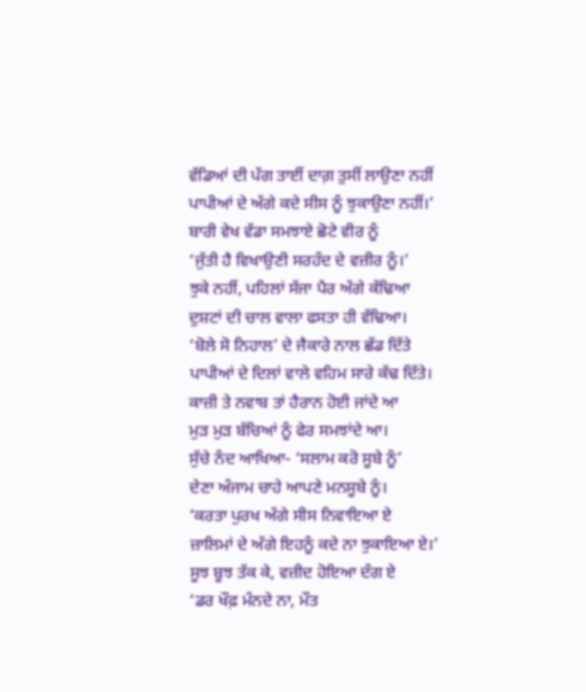ਵੱਡਿਆਂ ਦੀ ਪੱਗ ਤਾਈਂ ਦਾਗ਼ ਤੁਸੀਂ ਲਾਉਣਾ ਨਹੀਂ
ਪਾਪੀਆਂ ਦੇ ਅੱਗੇ ਕਦੇ ਸੀਸ ਨੂੰ ਝੁਕਾਉਣਾ ਨਹੀਂ।’
ਬਾਰੀ ਵੇਖ ਵੱਡਾ ਸਮਝਾਏ ਛੋਟੇ ਵੀਰ ਨੂੰ
‘ਜੁੱਤੀ ਹੈ ਵਿਖਾਉਣੀ ਸਰਹੰਦ ਦੇ ਵਜ਼ੀਰ ਨੂੰ।’
ਝੁਕੇ ਨਹੀਂ, ਪਹਿਲਾਂ ਸੱਜਾ ਪੈਰ ਅੱਗੇ ਕੱਢਿਆ
ਦੁਸ਼ਟਾਂ ਦੀ ਚਾਲ ਵਾਲਾ ਫਸਤਾ ਹੀ ਵੱਢਿਆ।
‘ਬੋਲੇ ਸੋ ਨਿਹਾਲ’ ਦੇ ਜੈਕਾਰੇ ਨਾਲ ਛੱਡ ਦਿੱਤੇ
ਪਾਪੀਆਂ ਦੇ ਦਿਲਾਂ ਵਾਲੇ ਵਹਿਮ ਸਾਰੇ ਕੱਢ ਦਿੱਤੇ।
ਕਾਜ਼ੀ ਤੇ ਨਵਾਬ ਤਾਂ ਹੈਰਾਨ ਹੋਈ ਜਾਂਦੇ ਆ
ਮੁੜ ਮੁੜ ਬੱਚਿਆਂ ਨੂੰ ਫੇਰ ਸਮਝਾਂਦੇ ਆ।
ਸੁੱਚੇ ਨੰਦ ਆਖਿਆ- ‘ਸਲਾਮ ਕਰੋ ਸੂਬੇ ਨੂੰ’
ਦੇਣਾ ਅੰਜਾਮ ਚਾਹੇ ਆਪਣੇ ਮਨਸੂਬੇ ਨੂੰ।
‘ਕਰਤਾ ਪੁਰਖ ਅੱਗੇ ਸੀਸ ਨਿਵਾਇਆ ਏ
ਜ਼ਾਲਿਮਾਂ ਦੇ ਅੱਗੇ ਇਹਨੂੰ ਕਦੇ ਨਾ ਝੁਕਾਇਆ ਏ।’
ਸੂਝ ਬੂਝ ਤੱਕ ਕੇ, ਵਜ਼ੀਦ ਹੋਇਆ ਦੰਗ ਏ
‘ਡਰ ਖੌਫ਼ ਮੰਨਦੇ ਨਾ, ਮੌਤ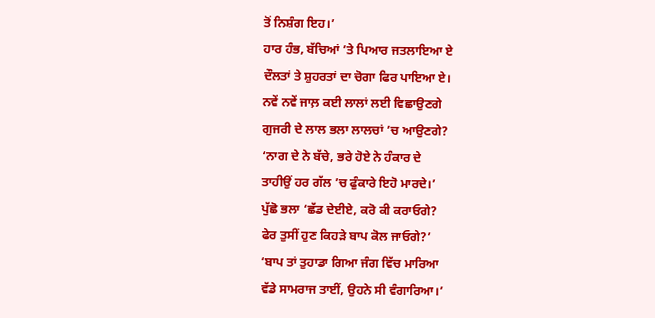ਤੋਂ ਨਿਸ਼ੰਗ ਇਹ।’
ਹਾਰ ਹੰਭ, ਬੱਚਿਆਂ ’ਤੇ ਪਿਆਰ ਜਤਲਾਇਆ ਏ
ਦੌਲਤਾਂ ਤੇ ਸ਼ੁਹਰਤਾਂ ਦਾ ਚੋਗਾ ਫਿਰ ਪਾਇਆ ਏ।
ਨਵੇਂ ਨਵੇਂ ਜਾਲ਼ ਕਈ ਲਾਲਾਂ ਲਈ ਵਿਛਾਉਣਗੇ
ਗੁਜਰੀ ਦੇ ਲਾਲ ਭਲਾ ਲਾਲਚਾਂ ’ਚ ਆਉਣਗੇ?
‘ਨਾਗ ਦੇ ਨੇ ਬੱਚੇ, ਭਰੇ ਹੋਏ ਨੇ ਹੰਕਾਰ ਦੇ
ਤਾਹੀਉਂ ਹਰ ਗੱਲ ’ਚ ਫੁੰਕਾਰੇ ਇਹੋ ਮਾਰਦੇ।’
ਪੁੱਛੋ ਭਲਾ ‘ਛੱਡ ਦੇਈਏ, ਕਰੋ ਕੀ ਕਰਾਓਗੇ?
ਫੇਰ ਤੁਸੀਂ ਹੁਣ ਕਿਹੜੇ ਬਾਪ ਕੋਲ ਜਾਓਗੇ?’
‘ਬਾਪ ਤਾਂ ਤੁਹਾਡਾ ਗਿਆ ਜੰਗ ਵਿੱਚ ਮਾਰਿਆ
ਵੱਡੇ ਸਾਮਰਾਜ ਤਾਈਂ, ਉਹਨੇ ਸੀ ਵੰਗਾਰਿਆ।’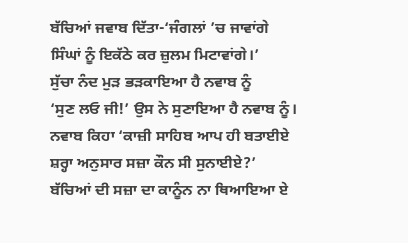ਬੱਚਿਆਂ ਜਵਾਬ ਦਿੱਤਾ-‘ਜੰਗਲਾਂ ’ਚ ਜਾਵਾਂਗੇ
ਸਿੰਘਾਂ ਨੂੰ ਇਕੱਠੇ ਕਰ ਜ਼ੁਲਮ ਮਿਟਾਵਾਂਗੇ।’
ਸੁੱਚਾ ਨੰਦ ਮੁੜ ਭੜਕਾਇਆ ਹੈ ਨਵਾਬ ਨੂੰ
‘ਸੁਣ ਲਓ ਜੀ!’ ਉਸ ਨੇ ਸੁਣਾਇਆ ਹੈ ਨਵਾਬ ਨੂੰ।
ਨਵਾਬ ਕਿਹਾ ‘ਕਾਜ਼ੀ ਸਾਹਿਬ ਆਪ ਹੀ ਬਤਾਈਏ
ਸ਼ਰ੍ਹਾ ਅਨੁਸਾਰ ਸਜ਼ਾ ਕੌਨ ਸੀ ਸੁਨਾਈਏ?’
ਬੱਚਿਆਂ ਦੀ ਸਜ਼ਾ ਦਾ ਕਾਨੂੰਨ ਨਾ ਥਿਆਇਆ ਏ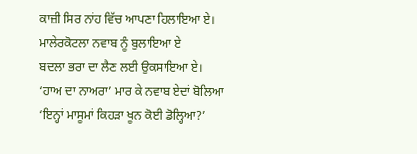ਕਾਜ਼ੀ ਸਿਰ ਨਾਂਹ ਵਿੱਚ ਆਪਣਾ ਹਿਲਾਇਆ ਏ।
ਮਾਲੇਰਕੋਟਲਾ ਨਵਾਬ ਨੂੰ ਬੁਲਾਇਆ ਏ
ਬਦਲਾ ਭਰਾ ਦਾ ਲੈਣ ਲਈ ਉਕਸਾਇਆ ਏ।
‘ਹਾਅ ਦਾ ਨਾਅਰਾ’ ਮਾਰ ਕੇ ਨਵਾਬ ਏਦਾਂ ਬੋਲਿਆ
‘ਇਨ੍ਹਾਂ ਮਾਸੂਮਾਂ ਕਿਹੜਾ ਖੂਨ ਕੋਈ ਡੋਲ੍ਹਿਆ?’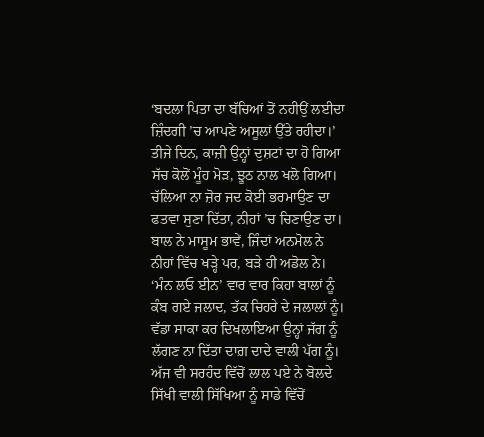‘ਬਦਲਾ ਪਿਤਾ ਦਾ ਬੱਚਿਆਂ ਤੋਂ ਨਹੀਉਂ ਲਈਦਾ
ਜ਼ਿੰਦਗੀ ’ਚ ਆਪਣੇ ਅਸੂਲਾਂ ਉੱਤੇ ਰਹੀਦਾ।’
ਤੀਜੇ ਦਿਨ, ਕਾਜ਼ੀ ਉਨ੍ਹਾਂ ਦੁਸ਼ਟਾਂ ਦਾ ਹੋ ਗਿਆ
ਸੱਚ ਕੋਲੋਂ ਮੂੰਹ ਮੋੜ, ਝੂਠ ਨਾਲ ਖਲੋ ਗਿਆ।
ਚੱਲਿਆ ਨਾ ਜ਼ੋਰ ਜਦ ਕੋਈ ਭਰਮਾਉਣ ਦਾ
ਫਤਵਾ ਸੁਣਾ ਦਿੱਤਾ, ਨੀਹਾਂ ’ਚ ਚਿਣਾਉਣ ਦਾ।
ਬਾਲ ਨੇ ਮਾਸੂਮ ਭਾਵੇਂ, ਜਿੰਦਾਂ ਅਨਮੋਲ ਨੇ
ਨੀਹਾਂ ਵਿੱਚ ਖੜ੍ਹੇ ਪਰ, ਬੜੇ ਹੀ ਅਡੋਲ ਨੇ।
‘ਮੰਨ ਲਓ ਈਨ’ ਵਾਰ ਵਾਰ ਕਿਹਾ ਬਾਲਾਂ ਨੂੰ
ਕੰਬ ਗਏ ਜਲਾਦ, ਤੱਕ ਚਿਹਰੇ ਦੇ ਜਲਾਲਾਂ ਨੂੰ।
ਵੱਡਾ ਸਾਕਾ ਕਰ ਦਿਖਲਾਇਆ ਉਨ੍ਹਾਂ ਜੱਗ ਨੂੰ
ਲੱਗਣ ਨਾ ਦਿੱਤਾ ਦਾਗ਼ ਦਾਦੇ ਵਾਲੀ ਪੱਗ ਨੂੰ।
ਅੱਜ ਵੀ ਸਰਹੰਦ ਵਿੱਚੋਂ ਲਾਲ ਪਏ ਨੇ ਬੋਲਦੇ
ਸਿੱਖੀ ਵਾਲੀ ਸਿੱਖਿਆ ਨੂੰ ਸਾਡੇ ਵਿੱਚੋਂ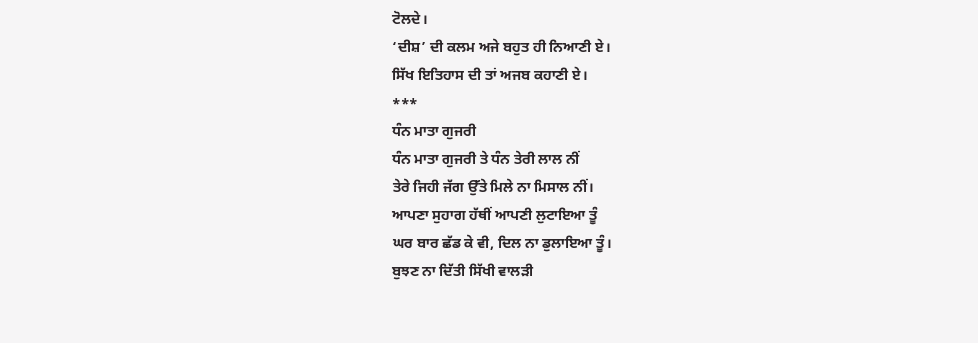ਟੋਲਦੇ।
‘ਦੀਸ਼’ ਦੀ ਕਲਮ ਅਜੇ ਬਹੁਤ ਹੀ ਨਿਆਣੀ ਏ।
ਸਿੱਖ ਇਤਿਹਾਸ ਦੀ ਤਾਂ ਅਜਬ ਕਹਾਣੀ ਏ।
***
ਧੰਨ ਮਾਤਾ ਗੁਜਰੀ
ਧੰਨ ਮਾਤਾ ਗੁਜਰੀ ਤੇ ਧੰਨ ਤੇਰੀ ਲਾਲ ਨੀਂ
ਤੇਰੇ ਜਿਹੀ ਜੱਗ ਉੱਤੇ ਮਿਲੇ ਨਾ ਮਿਸਾਲ ਨੀਂ।
ਆਪਣਾ ਸੁਹਾਗ ਹੱਥੀਂ ਆਪਣੀ ਲੁਟਾਇਆ ਤੂੰ
ਘਰ ਬਾਰ ਛੱਡ ਕੇ ਵੀ, ਦਿਲ ਨਾ ਡੁਲਾਇਆ ਤੂੰ।
ਬੁਝਣ ਨਾ ਦਿੱਤੀ ਸਿੱਖੀ ਵਾਲੜੀ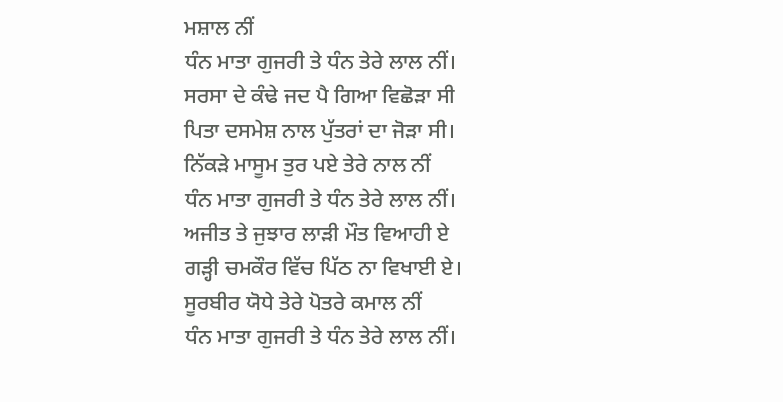ਮਸ਼ਾਲ ਨੀਂ
ਧੰਨ ਮਾਤਾ ਗੁਜਰੀ ਤੇ ਧੰਨ ਤੇਰੇ ਲਾਲ ਨੀਂ।
ਸਰਸਾ ਦੇ ਕੰਢੇ ਜਦ ਪੈ ਗਿਆ ਵਿਛੋੜਾ ਸੀ
ਪਿਤਾ ਦਸਮੇਸ਼ ਨਾਲ ਪੁੱਤਰਾਂ ਦਾ ਜੋੜਾ ਸੀ।
ਨਿੱਕੜੇ ਮਾਸੂਮ ਤੁਰ ਪਏ ਤੇਰੇ ਨਾਲ ਨੀਂ
ਧੰਨ ਮਾਤਾ ਗੁਜਰੀ ਤੇ ਧੰਨ ਤੇਰੇ ਲਾਲ ਨੀਂ।
ਅਜੀਤ ਤੇ ਜੁਝਾਰ ਲਾੜੀ ਮੌਤ ਵਿਆਹੀ ਏ
ਗੜ੍ਹੀ ਚਮਕੌਰ ਵਿੱਚ ਪਿੱਠ ਨਾ ਵਿਖਾਈ ਏ।
ਸੂਰਬੀਰ ਯੋਧੇ ਤੇਰੇ ਪੋਤਰੇ ਕਮਾਲ ਨੀਂ
ਧੰਨ ਮਾਤਾ ਗੁਜਰੀ ਤੇ ਧੰਨ ਤੇਰੇ ਲਾਲ ਨੀਂ।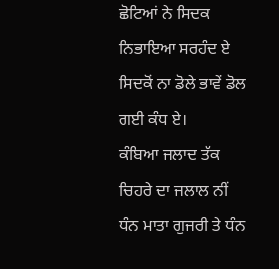ਛੋਟਿਆਂ ਨੇ ਸਿਦਕ ਨਿਭਾਇਆ ਸਰਹੰਦ ਏ
ਸਿਦਕੋਂ ਨਾ ਡੋਲੇ ਭਾਵੇਂ ਡੋਲ ਗਈ ਕੰਧ ਏ।
ਕੰਬਿਆ ਜਲਾਦ ਤੱਕ ਚਿਹਰੇ ਦਾ ਜਲਾਲ ਨੀਂ
ਧੰਨ ਮਾਤਾ ਗੁਜਰੀ ਤੇ ਧੰਨ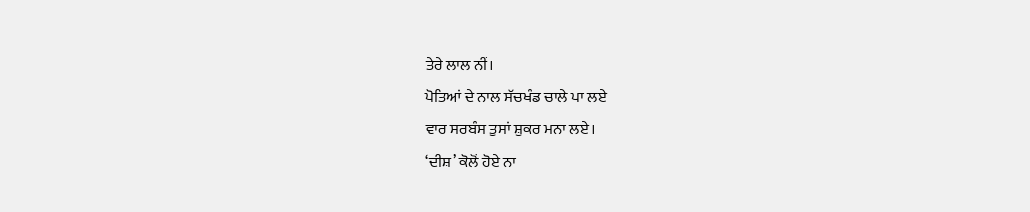ਤੇਰੇ ਲਾਲ ਨੀਂ।
ਪੋਤਿਆਂ ਦੇ ਨਾਲ ਸੱਚਖੰਡ ਚਾਲੇ ਪਾ ਲਏ
ਵਾਰ ਸਰਬੰਸ ਤੁਸਾਂ ਸ਼ੁਕਰ ਮਨਾ ਲਏ।
‘ਦੀਸ਼’ ਕੋਲੋਂ ਹੋਏ ਨਾ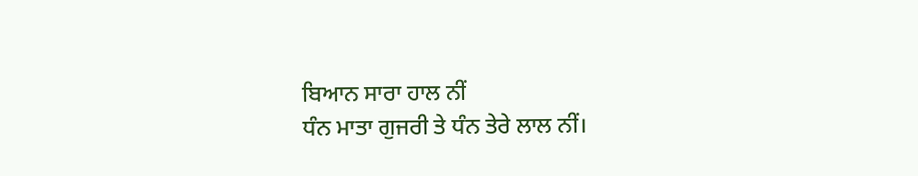ਬਿਆਨ ਸਾਰਾ ਹਾਲ ਨੀਂ
ਧੰਨ ਮਾਤਾ ਗੁਜਰੀ ਤੇ ਧੰਨ ਤੇਰੇ ਲਾਲ ਨੀਂ।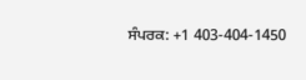ਸੰਪਰਕ: +1 403-404-1450